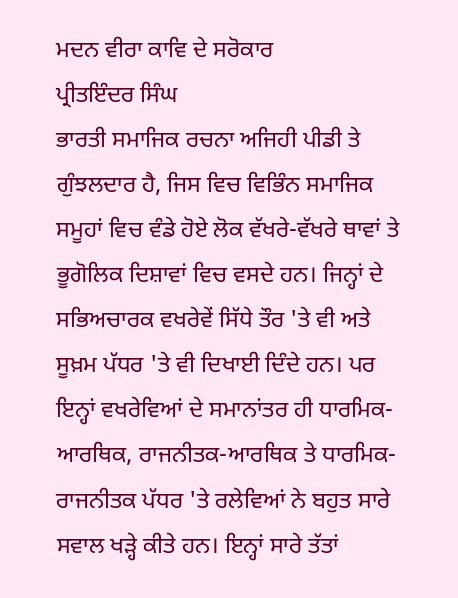ਮਦਨ ਵੀਰਾ ਕਾਵਿ ਦੇ ਸਰੋਕਾਰ
ਪ੍ਰੀਤਇੰਦਰ ਸਿੰਘ
ਭਾਰਤੀ ਸਮਾਜਿਕ ਰਚਨਾ ਅਜਿਹੀ ਪੀਡੀ ਤੇ ਗੁੰਝਲਦਾਰ ਹੈ, ਜਿਸ ਵਿਚ ਵਿਭਿੰਨ ਸਮਾਜਿਕ ਸਮੂਹਾਂ ਵਿਚ ਵੰਡੇ ਹੋਏ ਲੋਕ ਵੱਖਰੇ-ਵੱਖਰੇ ਥਾਵਾਂ ਤੇ ਭੂਗੋਲਿਕ ਦਿਸ਼ਾਵਾਂ ਵਿਚ ਵਸਦੇ ਹਨ। ਜਿਨ੍ਹਾਂ ਦੇ ਸਭਿਅਚਾਰਕ ਵਖਰੇਵੇਂ ਸਿੱਧੇ ਤੌਰ 'ਤੇ ਵੀ ਅਤੇ ਸੂਖ਼ਮ ਪੱਧਰ 'ਤੇ ਵੀ ਦਿਖਾਈ ਦਿੰਦੇ ਹਨ। ਪਰ ਇਨ੍ਹਾਂ ਵਖਰੇਵਿਆਂ ਦੇ ਸਮਾਨਾਂਤਰ ਹੀ ਧਾਰਮਿਕ- ਆਰਥਿਕ, ਰਾਜਨੀਤਕ-ਆਰਥਿਕ ਤੇ ਧਾਰਮਿਕ-ਰਾਜਨੀਤਕ ਪੱਧਰ 'ਤੇ ਰਲੇਵਿਆਂ ਨੇ ਬਹੁਤ ਸਾਰੇ ਸਵਾਲ ਖੜ੍ਹੇ ਕੀਤੇ ਹਨ। ਇਨ੍ਹਾਂ ਸਾਰੇ ਤੱਤਾਂ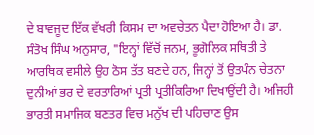ਦੇ ਬਾਵਜੂਦ ਇੱਕ ਵੱਖਰੀ ਕਿਸਮ ਦਾ ਅਵਚੇਤਨ ਪੈਦਾ ਹੋਇਆ ਹੈ। ਡਾ. ਸੰਤੋਖ ਸਿੰਘ ਅਨੁਸਾਰ, "ਇਨ੍ਹਾਂ ਵਿੱਚੋਂ ਜਨਮ, ਭੂਗੋਲਿਕ ਸਥਿਤੀ ਤੇ ਆਰਥਿਕ ਵਸੀਲੇ ਉਹ ਠੋਸ ਤੱਤ ਬਣਦੇ ਹਨ, ਜਿਨ੍ਹਾਂ ਤੋਂ ਉਤਪੰਨ ਚੇਤਨਾ ਦੁਨੀਆਂ ਭਰ ਦੇ ਵਰਤਾਰਿਆਂ ਪ੍ਰਤੀ ਪ੍ਰਤੀਕਿਰਿਆ ਦਿਖਾਉਂਦੀ ਹੈ। ਅਜਿਹੀ ਭਾਰਤੀ ਸਮਾਜਿਕ ਬਣਤਰ ਵਿਚ ਮਨੁੱਖ ਦੀ ਪਹਿਚਾਣ ਉਸ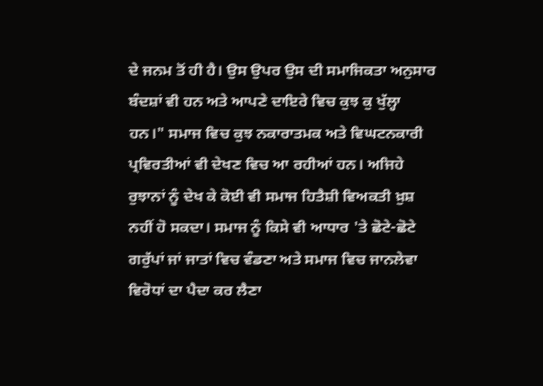ਦੇ ਜਨਮ ਤੋਂ ਹੀ ਹੈ। ਉਸ ਉਪਰ ਉਸ ਦੀ ਸਮਾਜਿਕਤਾ ਅਨੁਸਾਰ ਬੰਦਸ਼ਾਂ ਵੀ ਹਨ ਅਤੇ ਆਪਣੇ ਦਾਇਰੇ ਵਿਚ ਕੁਝ ਕੁ ਖੁੱਲ੍ਹਾ ਹਨ।" ਸਮਾਜ ਵਿਚ ਕੁਝ ਨਕਾਰਾਤਮਕ ਅਤੇ ਵਿਘਟਨਕਾਰੀ ਪ੍ਰਵਿਰਤੀਆਂ ਵੀ ਦੇਖਣ ਵਿਚ ਆ ਰਹੀਆਂ ਹਨ। ਅਜਿਹੇ ਰੁਝਾਨਾਂ ਨੂੰ ਦੇਖ ਕੇ ਕੋਈ ਵੀ ਸਮਾਜ ਹਿਤੈਸ਼ੀ ਵਿਅਕਤੀ ਖ਼ੁਸ਼ ਨਹੀਂ ਹੋ ਸਕਦਾ। ਸਮਾਜ ਨੂੰ ਕਿਸੇ ਵੀ ਆਧਾਰ 'ਤੇ ਛੋਟੇ-ਛੋਟੇ ਗਰੁੱਪਾਂ ਜਾਂ ਜਾਤਾਂ ਵਿਚ ਵੰਡਣਾ ਅਤੇ ਸਮਾਜ ਵਿਚ ਜਾਨਲੇਵਾ ਵਿਰੋਧਾਂ ਦਾ ਪੈਦਾ ਕਰ ਲੈਣਾ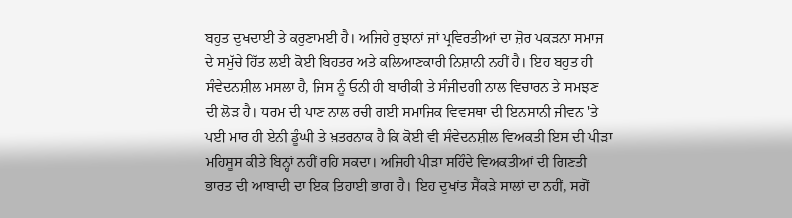ਬਹੁਤ ਦੁਖਦਾਈ ਤੇ ਕਰੁਣਾਮਈ ਹੈ। ਅਜਿਹੇ ਰੁਝਾਨਾਂ ਜਾਂ ਪ੍ਰਵਿਰਤੀਆਂ ਦਾ ਜ਼ੋਰ ਪਕੜਨਾ ਸਮਾਜ ਦੇ ਸਮੁੱਚੇ ਹਿੱਤ ਲਈ ਕੋਈ ਬਿਹਤਰ ਅਤੇ ਕਲਿਆਣਕਾਰੀ ਨਿਸ਼ਾਨੀ ਨਹੀਂ ਹੈ। ਇਹ ਬਹੁਤ ਹੀ ਸੰਵੇਦਨਸ਼ੀਲ ਮਸਲਾ ਹੈ, ਜਿਸ ਨੂੰ ਓਨੀ ਹੀ ਬਾਰੀਕੀ ਤੇ ਸੰਜੀਦਗੀ ਨਾਲ ਵਿਚਾਰਨ ਤੇ ਸਮਝਣ ਦੀ ਲੋੜ ਹੈ। ਧਰਮ ਦੀ ਪਾਣ ਨਾਲ ਰਚੀ ਗਈ ਸਮਾਜਿਕ ਵਿਵਸਥਾ ਦੀ ਇਨਸਾਨੀ ਜੀਵਨ 'ਤੇ ਪਈ ਮਾਰ ਹੀ ਏਨੀ ਡੂੰਘੀ ਤੇ ਖ਼ਤਰਨਾਕ ਹੈ ਕਿ ਕੋਈ ਵੀ ਸੰਵੇਦਨਸ਼ੀਲ ਵਿਅਕਤੀ ਇਸ ਦੀ ਪੀੜਾ ਮਹਿਸੂਸ ਕੀਤੇ ਬਿਨ੍ਹਾਂ ਨਹੀਂ ਰਹਿ ਸਕਦਾ। ਅਜਿਹੀ ਪੀੜਾ ਸਹਿੰਦੇ ਵਿਅਕਤੀਆਂ ਦੀ ਗਿਣਤੀ ਭਾਰਤ ਦੀ ਆਬਾਦੀ ਦਾ ਇਕ ਤਿਹਾਈ ਭਾਗ ਹੈ। ਇਹ ਦੁਖਾਂਤ ਸੈਂਕੜੇ ਸਾਲਾਂ ਦਾ ਨਹੀਂ, ਸਗੋਂ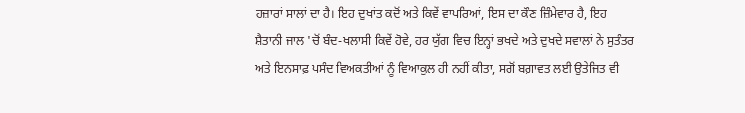ਹਜ਼ਾਰਾਂ ਸਾਲਾਂ ਦਾ ਹੈ। ਇਹ ਦੁਖਾਂਤ ਕਦੋਂ ਅਤੇ ਕਿਵੇਂ ਵਾਪਰਿਆਂ, ਇਸ ਦਾ ਕੌਣ ਜ਼ਿੰਮੇਵਾਰ ਹੈ, ਇਹ ਸ਼ੈਤਾਨੀ ਜਾਲ 'ਚੋਂ ਬੰਦ-ਖਲਾਸੀ ਕਿਵੇਂ ਹੋਵੇ, ਹਰ ਯੁੱਗ ਵਿਚ ਇਨ੍ਹਾਂ ਭਖਦੇ ਅਤੇ ਦੁਖਦੇ ਸਵਾਲਾਂ ਨੇ ਸੁਤੰਤਰ ਅਤੇ ਇਨਸਾਫ਼ ਪਸੰਦ ਵਿਅਕਤੀਆਂ ਨੂੰ ਵਿਆਕੁਲ ਹੀ ਨਹੀਂ ਕੀਤਾ, ਸਗੋਂ ਬਗ਼ਾਵਤ ਲਈ ਉਤੇਜਿਤ ਵੀ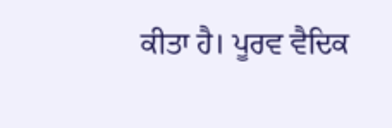ਕੀਤਾ ਹੈ। ਪੂਰਵ ਵੈਦਿਕ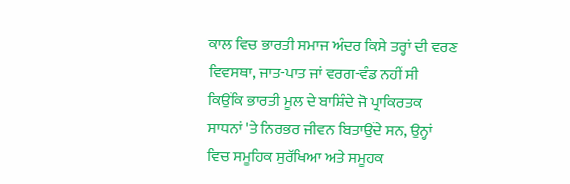ਕਾਲ ਵਿਚ ਭਾਰਤੀ ਸਮਾਜ ਅੰਦਰ ਕਿਸੇ ਤਰ੍ਹਾਂ ਦੀ ਵਰਣ ਵਿਵਸਥਾ, ਜਾਤ-ਪਾਤ ਜਾਂ ਵਰਗ-ਵੰਡ ਨਹੀਂ ਸੀ ਕਿਉਂਕਿ ਭਾਰਤੀ ਮੂਲ ਦੇ ਬਾਸ਼ਿੰਦੇ ਜੋ ਪ੍ਰਾਕਿਰਤਕ ਸਾਧਨਾਂ 'ਤੇ ਨਿਰਭਰ ਜੀਵਨ ਬਿਤਾਉਂਦੇ ਸਨ, ਉਨ੍ਹਾਂ ਵਿਚ ਸਮੂਹਿਕ ਸੁਰੱਖਿਆ ਅਤੇ ਸਮੂਹਕ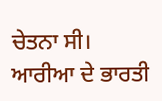ਚੇਤਨਾ ਸੀ। ਆਰੀਆ ਦੇ ਭਾਰਤੀ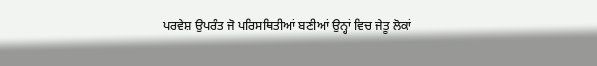ਪਰਵੇਸ਼ ਉਪਰੰਤ ਜੋ ਪਰਿਸਥਿਤੀਆਂ ਬਣੀਆਂ ਉਨ੍ਹਾਂ ਵਿਚ ਜੇਤੂ ਲੋਕਾਂ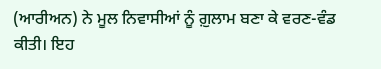(ਆਰੀਅਨ) ਨੇ ਮੂਲ ਨਿਵਾਸੀਆਂ ਨੂੰ ਗ਼ੁਲਾਮ ਬਣਾ ਕੇ ਵਰਣ-ਵੰਡ ਕੀਤੀ। ਇਹ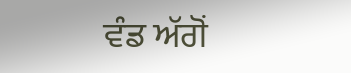ਵੰਡ ਅੱਗੋਂ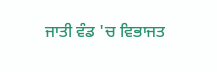ਜਾਤੀ ਵੰਡ 'ਚ ਵਿਭਾਜਤ